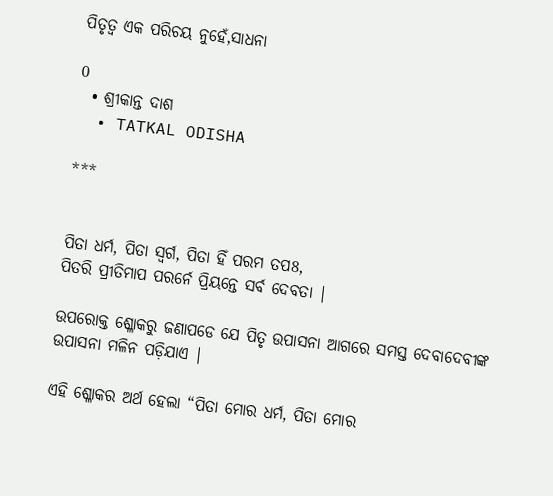ପିତୃତ୍ୱ ଏକ ପରିଚୟ ନୁହେଁ,ସାଧନା

0
  • ଶ୍ରୀକାନ୍ତ ଦାଶ
  • TATKAL ODISHA

***


ପିତା ଧର୍ମ, ପିତା ସ୍ୱର୍ଗ, ପିତା ହିଁ ପରମ ତପ8,
ପିତରି ପ୍ରୀତିମାପ ପରର୍ନେ ପ୍ରିୟନ୍ତେ ସର୍ବ ଦେବତା |

ଉପରୋକ୍ତ ଶ୍ଳୋକରୁ ଜଣାପଡେ ଯେ ପିତୃ ଉପାସନା ଆଗରେ ସମସ୍ତ ଦେବାଦେବୀଙ୍କ ଉପାସନା ମଳିନ ପଡ଼ିଯାଏ |

ଏହି ଶ୍ଳୋକର ଅର୍ଥ ହେଲା “ପିତା ମୋର ଧର୍ମ, ପିତା ମୋର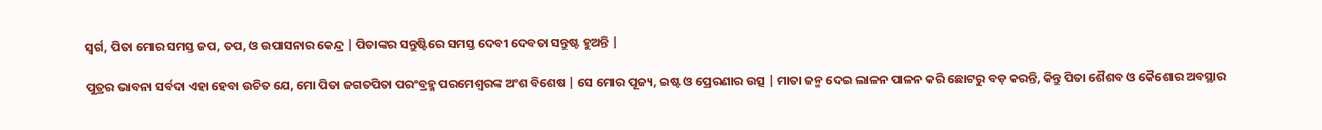ସ୍ୱର୍ଗ, ପିତା ମୋର ସମସ୍ତ ଜପ, ତପ, ଓ ଉପାସନାର କେନ୍ଦ୍ର | ପିତାଙ୍କର ସନ୍ତୁଷ୍ଟିରେ ସମସ୍ତ ଦେବୀ ଦେବତା ସନ୍ତୁଷ୍ଟ ହୁଅନ୍ତି |

ପୁତ୍ରର ଭାବନା ସର୍ବଦା ଏହା ହେବା ଉଚିତ ଯେ, ମୋ ପିତା ଜଗତପିତା ପରଂବ୍ରହ୍ମ ପରମେଶ୍ୱରଙ୍କ ଅଂଶ ବିଶେଷ | ସେ ମୋର ପୂଜ୍ୟ, ଇଷ୍ଟ ଓ ପ୍ରେରଣାର ଉତ୍ସ | ମାତା ଜନ୍ମ ଦେଇ ଲାଳନ ପାଳନ କରି ଛୋଟରୁ ବଡ଼ କରନ୍ତି, କିନ୍ତୁ ପିତା ଶୈଶବ ଓ କୈଶୋର ଅବସ୍ଥାର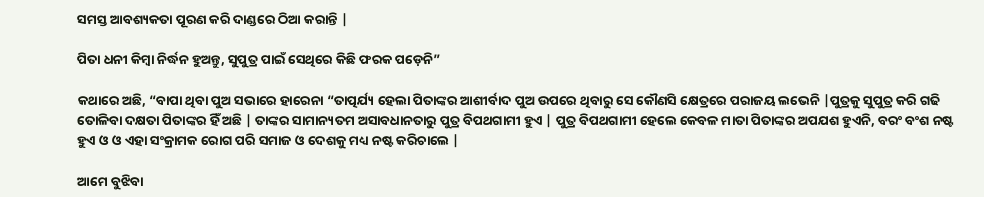ସମସ୍ତ ଆବଶ୍ୟକତା ପୂରଣ କରି ଦାଣ୍ଡରେ ଠିଆ କରାନ୍ତି |

ପିତା ଧନୀ କିମ୍ବା ନିର୍ଦ୍ଧନ ହୁଅନ୍ତୁ, ସୁପୁତ୍ର ପାଇଁ ସେଥିରେ କିଛି ଫରକ ପଡ଼େନି”

କଥାରେ ଅଛି, “ବାପା ଥିବା ପୁଅ ସଭାରେ ହାରେନା “ତାତ୍ପର୍ଯ୍ୟ ହେଲା ପିତାଙ୍କର ଆଶୀର୍ବାଦ ପୁଅ ଉପରେ ଥିବାରୁ ସେ କୌଣସି କ୍ଷେତ୍ରରେ ପରାଜୟ ଲଭେନି |ପୁତ୍ରକୁ ସୁପୁତ୍ର କରି ଗଢି ତୋଳିବା ଦକ୍ଷତା ପିତାଙ୍କର ହିଁ ଅଛି | ତାଙ୍କର ସାମାନ୍ୟତମ ଅସାବଧାନତାରୁ ପୁତ୍ର ବିପଥଗାମୀ ହୁଏ | ପୁତ୍ର ବିପଥଗାମୀ ହେଲେ କେବଳ ମାତା ପିତାଙ୍କର ଅପଯଶ ହୁଏନି, ବରଂ ବଂଶ ନଷ୍ଟ ହୁଏ ଓ ଓ ଏହା ସଂକ୍ରାମକ ରୋଗ ପରି ସମାଜ ଓ ଦେଶକୁ ମଧ୍ୟ ନଷ୍ଟ କରିଚାଲେ |

ଆମେ ବୁଝିବା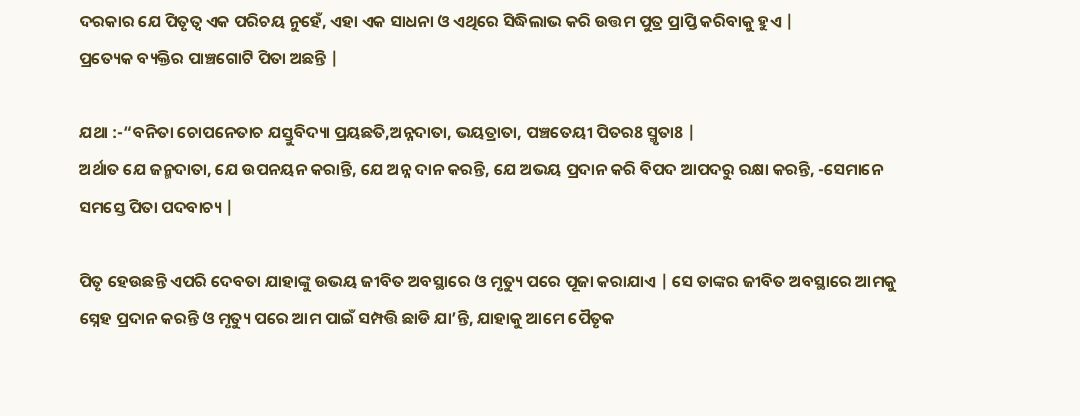ଦରକାର ଯେ ପିତୃତ୍ବ ଏକ ପରିଚୟ ନୁହେଁ, ଏହା ଏକ ସାଧନା ଓ ଏଥିରେ ସିଦ୍ଧିଲାଭ କରି ଉତ୍ତମ ପୁତ୍ର ପ୍ରାପ୍ତି କରିବାକୁ ହୁଏ |
ପ୍ରତ୍ୟେକ ବ୍ୟକ୍ତିର ପାଞ୍ଚଗୋଟି ପିତା ଅଛନ୍ତି |

ଯଥା :-“ବନିତା ଚୋପନେତାଚ ଯସ୍ତୁବିଦ୍ୟା ପ୍ରୟଛତି,ଅନ୍ନଦାତା, ଭୟତ୍ରାତା, ପଞ୍ଚତେୟୀ ପିତର8 ସ୍ମୃତା8 |
ଅର୍ଥାତ ଯେ ଜନ୍ମଦାତା, ଯେ ଉପନୟନ କରାନ୍ତି, ଯେ ଅନ୍ନ ଦାନ କରନ୍ତି, ଯେ ଅଭୟ ପ୍ରଦାନ କରି ବିପଦ ଆପଦରୁ ରକ୍ଷା କରନ୍ତି, -ସେମାନେ ସମସ୍ତେ ପିତା ପଦବାଚ୍ୟ |

ପିତୃ ହେଉଛନ୍ତି ଏପରି ଦେବତା ଯାହାଙ୍କୁ ଉଭୟ ଜୀବିତ ଅବସ୍ଥାରେ ଓ ମୃତ୍ୟୁ ପରେ ପୂଜା କରାଯାଏ | ସେ ତାଙ୍କର ଜୀବିତ ଅବସ୍ଥାରେ ଆମକୁ ସ୍ନେହ ପ୍ରଦାନ କରନ୍ତି ଓ ମୃତ୍ୟୁ ପରେ ଆମ ପାଇଁ ସମ୍ପତ୍ତି ଛାଡି ଯା’ନ୍ତି, ଯାହାକୁ ଆମେ ପୈତୃକ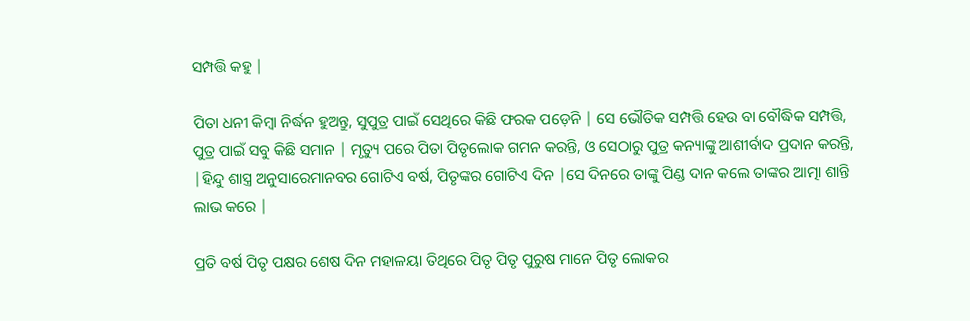ସମ୍ପତ୍ତି କହୁ |

ପିତା ଧନୀ କିମ୍ବା ନିର୍ଦ୍ଧନ ହୁଅନ୍ତୁ, ସୁପୁତ୍ର ପାଇଁ ସେଥିରେ କିଛି ଫରକ ପଡ଼େନି | ସେ ଭୌତିକ ସମ୍ପତ୍ତି ହେଉ ବା ବୌଦ୍ଧିକ ସମ୍ପତ୍ତି, ପୁତ୍ର ପାଇଁ ସବୁ କିଛି ସମାନ | ମୃତ୍ୟୁ ପରେ ପିତା ପିତୃଲୋକ ଗମନ କରନ୍ତି, ଓ ସେଠାରୁ ପୁତ୍ର କନ୍ୟାଙ୍କୁ ଆଶୀର୍ବାଦ ପ୍ରଦାନ କରନ୍ତି, |ହିନ୍ଦୁ ଶାସ୍ତ୍ର ଅନୁସାରେମାନବର ଗୋଟିଏ ବର୍ଷ, ପିତୃଙ୍କର ଗୋଟିଏ ଦିନ |ସେ ଦିନରେ ତାଙ୍କୁ ପିଣ୍ଡ ଦାନ କଲେ ତାଙ୍କର ଆତ୍ମା ଶାନ୍ତି ଲାଭ କରେ |

ପ୍ରତି ବର୍ଷ ପିତୃ ପକ୍ଷର ଶେଷ ଦିନ ମହାଳୟା ତିଥିରେ ପିତୃ ପିତୃ ପୁରୁଷ ମାନେ ପିତୃ ଲୋକର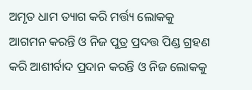ଅମୃତ ଧାମ ତ୍ୟାଗ କରି ମର୍ତ୍ତ୍ୟ ଲୋକକୁ ଆଗମନ କରନ୍ତି ଓ ନିଜ ପୁତ୍ର ପ୍ରଦତ୍ତ ପିଣ୍ଡ ଗ୍ରହଣ କରି ଆଶୀର୍ବାଦ ପ୍ରଦାନ କରନ୍ତି ଓ ନିଜ ଲୋକକୁ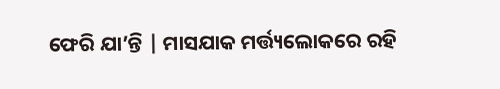ଫେରି ଯା’ନ୍ତି | ମାସଯାକ ମର୍ତ୍ତ୍ୟଲୋକରେ ରହି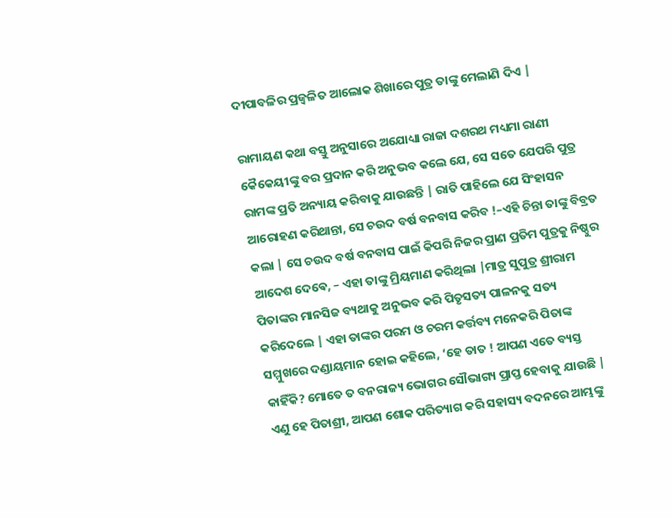ଦୀପାବଳିର ପ୍ରଜ୍ବଳିତ ଆଲୋକ ଶିଖାରେ ପୁତ୍ର ତାଙ୍କୁ ମେଲାଣି ଦିଏ |

ରାମାୟଣ କଥା ବସ୍ତୁ ଅନୁସାରେ ଅଯୋଧ୍ୟା ରାଜା ଦଶରଥ ମଧ୍ୟମା ରାଣୀ କୈକେୟୀଙ୍କୁ ବର ପ୍ରଦାନ କରି ଅନୁଭବ କଲେ ଯେ, ସେ ସତେ ଯେପରି ପୁତ୍ର ରାମଙ୍କ ପ୍ରତି ଅନ୍ୟାୟ କରିବାକୁ ଯାଉଛନ୍ତି | ରାତି ପାହିଲେ ଯେ ସିଂହାସନ ଆରୋହଣ କରିଥାନ୍ତା, ସେ ଚଉଦ ବର୍ଷ ବନବାସ କରିବ !–ଏହି ଚିନ୍ତା ତାଙ୍କୁ ବିବ୍ରତ କଲା | ସେ ଚଉଦ ବର୍ଷ ବନବାସ ପାଇଁ କିପରି ନିଜର ପ୍ରାଣ ପ୍ରତିମ ପୁତ୍ରକୁ ନିଷ୍ଠୁର ଆଦେଶ ଦେଵେ, – ଏହା ତାଙ୍କୁ ମ୍ରିୟମାଣ କରିଥିଲା |ମାତ୍ର ସୁପୁତ୍ର ଶ୍ରୀରାମ ପିତାଙ୍କର ମାନସିଜ ବ୍ୟଥାକୁ ଅନୁଭବ କରି ପିତୃସତ୍ୟ ପାଳନକୁ ସତ୍ୟ କରିଦେଲେ | ଏହା ତାଙ୍କର ପରମ ଓ ଚରମ କର୍ତ୍ତବ୍ୟ ମନେକରି ପିତାଙ୍କ ସମ୍ମୁଖରେ ଦଣ୍ଡାୟମାନ ହୋଇ କହିଲେ, ‘ହେ ତାତ ! ଆପଣ ଏତେ ବ୍ୟସ୍ତ କାହିଁକି? ମୋତେ ତ ବନରାଜ୍ୟ ଭୋଗର ସୌଭାଗ୍ୟ ପ୍ରାପ୍ତ ହେବାକୁ ଯାଉଛି | ଏଣୁ ହେ ପିତାଶ୍ରୀ, ଆପଣ ଶୋକ ପରିତ୍ୟାଗ କରି ସହାସ୍ୟ ବଦନରେ ଆମ୍ଭଙ୍କୁ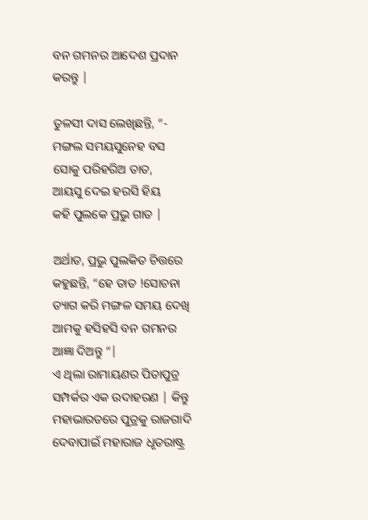ବନ ଗମନର ଆଦେଶ ପ୍ରଦାନ କରନ୍ତୁ |

ତୁଳସୀ ଦାସ ଲେଖିଛନ୍ତି, “-
ମଙ୍ଗଲ ସମୟସୁନେହ ବସ
ସୋକୁ ପରିହରିଅ ତାତ,
ଆୟସୁ ଦେଇ ହରସି ହିୟ
କହି ପୁଲକେ ପ୍ରଭୁ ଗାତ |

ଅର୍ଥାତ, ପ୍ରଭୁ ପୁଲକିତ ଚିତ୍ତରେ କହୁଛନ୍ତି, “ହେ ତାତ !ସୋଚନା ତ୍ୟାଗ କରି ମଙ୍ଗଳ ସମୟ ଦେଖି ଆମକୁ ହସିହସି ବନ ଗମନର ଆଜ୍ଞା ଦିଅନ୍ତୁ “|
ଏ ଥିଲା ରାମାୟଣର ପିତାପୁତ୍ର ସମ୍ପର୍କର ଏକ ଉଦାହରଣ | କିନ୍ତୁ ମହାଭାରତରେ ପୁତ୍ରକୁ ରାଜଗାଦି ଦେବାପାଇଁ ମହାରାଜ ଧୃତରାଷ୍ଟ୍ର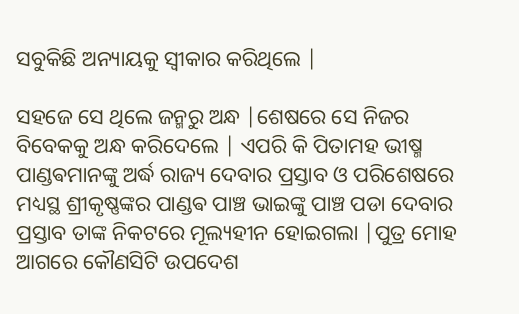ସବୁକିଛି ଅନ୍ୟାୟକୁ ସ୍ୱୀକାର କରିଥିଲେ |

ସହଜେ ସେ ଥିଲେ ଜନ୍ମରୁ ଅନ୍ଧ |ଶେଷରେ ସେ ନିଜର ବିବେକକୁ ଅନ୍ଧ କରିଦେଲେ | ଏପରି କି ପିତାମହ ଭୀଷ୍ମ ପାଣ୍ଡଵମାନଙ୍କୁ ଅର୍ଦ୍ଧ ରାଜ୍ୟ ଦେବାର ପ୍ରସ୍ତାବ ଓ ପରିଶେଷରେ ମଧ୍ୟସ୍ଥ ଶ୍ରୀକୃଷ୍ଣଙ୍କର ପାଣ୍ଡଵ ପାଞ୍ଚ ଭାଇଙ୍କୁ ପାଞ୍ଚ ପଡା ଦେବାର ପ୍ରସ୍ତାବ ତାଙ୍କ ନିକଟରେ ମୂଲ୍ୟହୀନ ହୋଇଗଲା |ପୁତ୍ର ମୋହ ଆଗରେ କୌଣସିଟି ଉପଦେଶ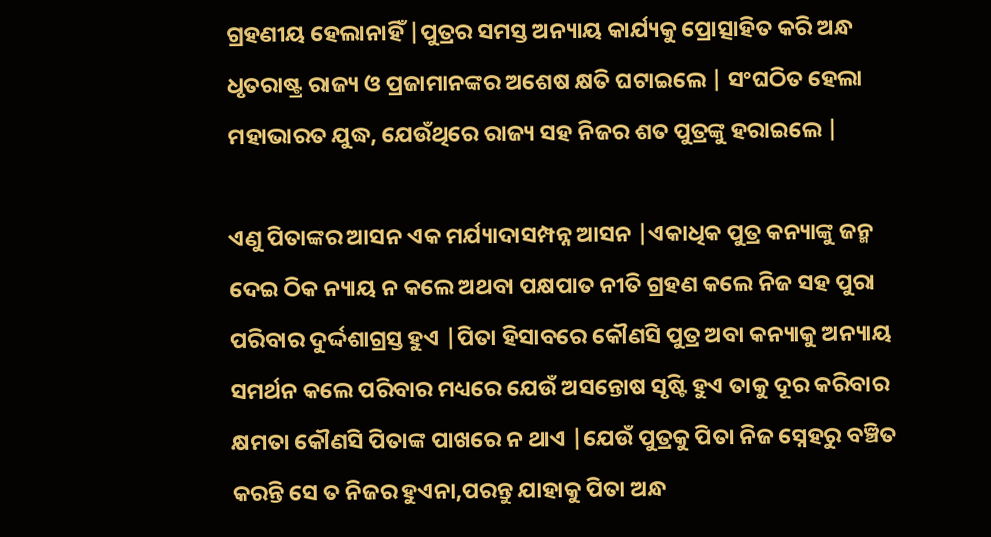ଗ୍ରହଣୀୟ ହେଲାନାହିଁ |ପୁତ୍ରର ସମସ୍ତ ଅନ୍ୟାୟ କାର୍ଯ୍ୟକୁ ପ୍ରୋତ୍ସାହିତ କରି ଅନ୍ଧ ଧୃତରାଷ୍ଟ୍ର ରାଜ୍ୟ ଓ ପ୍ରଜାମାନଙ୍କର ଅଶେଷ କ୍ଷତି ଘଟାଇଲେ | ସଂଘଠିତ ହେଲା ମହାଭାରତ ଯୁଦ୍ଧ, ଯେଉଁଥିରେ ରାଜ୍ୟ ସହ ନିଜର ଶତ ପୁତ୍ରଙ୍କୁ ହରାଇଲେ |

ଏଣୁ ପିତାଙ୍କର ଆସନ ଏକ ମର୍ଯ୍ୟାଦାସମ୍ପନ୍ନ ଆସନ |ଏକାଧିକ ପୁତ୍ର କନ୍ୟାଙ୍କୁ ଜନ୍ମ ଦେଇ ଠିକ ନ୍ୟାୟ ନ କଲେ ଅଥବା ପକ୍ଷପାତ ନୀତି ଗ୍ରହଣ କଲେ ନିଜ ସହ ପୁରା ପରିବାର ଦୁର୍ଦ୍ଦଶାଗ୍ରସ୍ତ ହୁଏ |ପିତା ହିସାବରେ କୌଣସି ପୁତ୍ର ଅବା କନ୍ୟାକୁ ଅନ୍ୟାୟ ସମର୍ଥନ କଲେ ପରିବାର ମଧ୍ୟରେ ଯେଉଁ ଅସନ୍ତୋଷ ସୃଷ୍ଟି ହୁଏ ତାକୁ ଦୂର କରିବାର କ୍ଷମତା କୌଣସି ପିତାଙ୍କ ପାଖରେ ନ ଥାଏ |ଯେଉଁ ପୁତ୍ରକୁ ପିତା ନିଜ ସ୍ନେହରୁ ବଞ୍ଚିତ କରନ୍ତି ସେ ତ ନିଜର ହୁଏନା,ପରନ୍ତୁ ଯାହାକୁ ପିତା ଅନ୍ଧ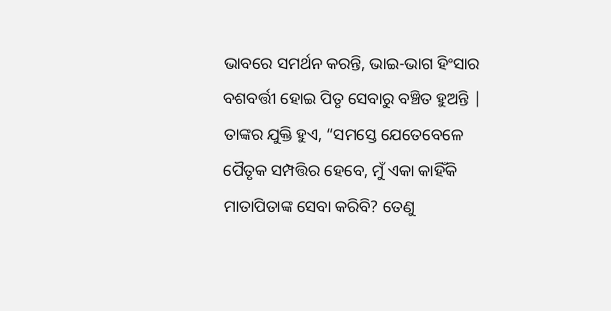ଭାବରେ ସମର୍ଥନ କରନ୍ତି, ଭାଇ-ଭାଗ ହିଂସାର ବଶବର୍ତ୍ତୀ ହୋଇ ପିତୃ ସେବାରୁ ବଞ୍ଚିତ ହୁଅନ୍ତି | ତାଙ୍କର ଯୁକ୍ତି ହୁଏ, “ସମସ୍ତେ ଯେତେବେଳେ ପୈତୃକ ସମ୍ପତ୍ତିର ହେବେ, ମୁଁ ଏକା କାହିଁକି ମାତାପିତାଙ୍କ ସେବା କରିବି? ତେଣୁ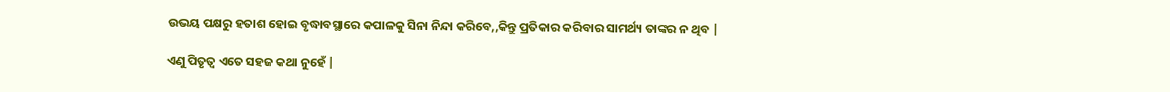ଉଭୟ ପକ୍ଷରୁ ହତାଶ ହୋଇ ବୃଦ୍ଧାବସ୍ଥାରେ କପାଳକୁ ସିନା ନିନ୍ଦା କରିବେ,,କିନ୍ତୁ ପ୍ରତିକାର କରିବାର ସାମର୍ଥ୍ୟ ତାଙ୍କର ନ ଥିବ |

ଏଣୁ ପିତୃତ୍ବ ଏତେ ସହଜ କଥା ନୁହେଁ |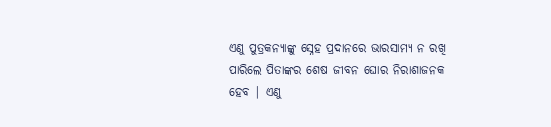ଏଣୁ ପୁତ୍ରକନ୍ୟାଙ୍କୁ ସ୍ନେହ ପ୍ରଦାନରେ ଭାରସାମ୍ୟ ନ ରଖି ପାରିଲେ ପିତାଙ୍କର ଶେଷ ଜୀବନ ଘୋର ନିରାଶାଜନକ ହେବ | ଏଣୁ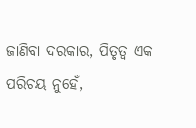ଜାଣିବା ଦରକାର, ପିତୃତ୍ବ ଏକ ପରିଚୟ ନୁହେଁ,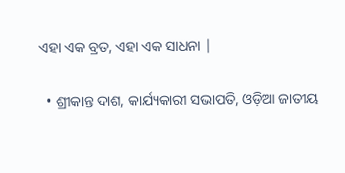ଏହା ଏକ ବ୍ରତ, ଏହା ଏକ ସାଧନା |

  • ଶ୍ରୀକାନ୍ତ ଦାଶ, କାର୍ଯ୍ୟକାରୀ ସଭାପତି, ଓଡ଼ିଆ ଜାତୀୟ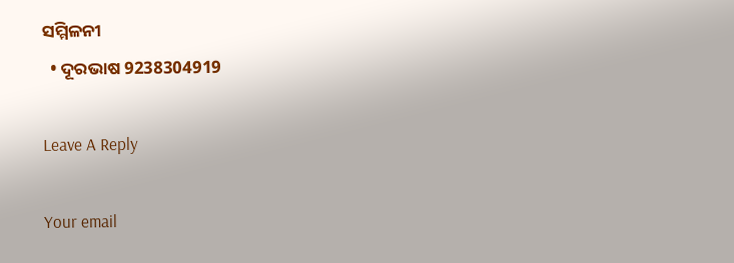ସମ୍ମିଳନୀ
  • ଦୂରଭାଷ 9238304919

Leave A Reply

Your email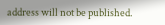address will not be published.